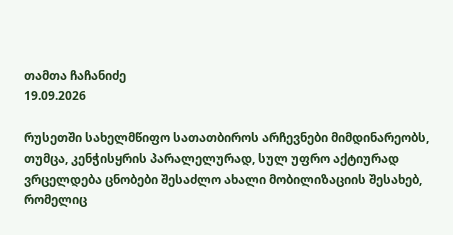თამთა ჩაჩანიძე
19.09.2026

რუსეთში სახელმწიფო სათათბიროს არჩევნები მიმდინარეობს, თუმცა, კენჭისყრის პარალელურად, სულ უფრო აქტიურად ვრცელდება ცნობები შესაძლო ახალი მობილიზაციის შესახებ, რომელიც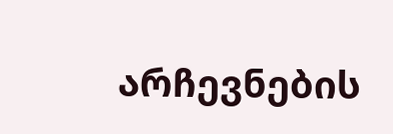არჩევნების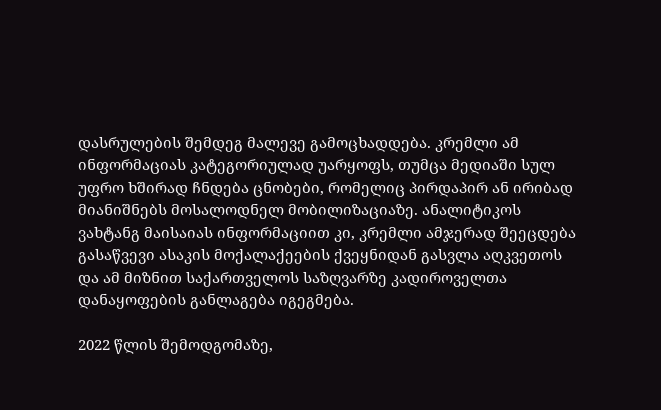დასრულების შემდეგ მალევე გამოცხადდება. კრემლი ამ ინფორმაციას კატეგორიულად უარყოფს, თუმცა მედიაში სულ უფრო ხშირად ჩნდება ცნობები, რომელიც პირდაპირ ან ირიბად მიანიშნებს მოსალოდნელ მობილიზაციაზე. ანალიტიკოს ვახტანგ მაისაიას ინფორმაციით კი, კრემლი ამჯერად შეეცდება გასაწვევი ასაკის მოქალაქეების ქვეყნიდან გასვლა აღკვეთოს და ამ მიზნით საქართველოს საზღვარზე კადიროველთა დანაყოფების განლაგება იგეგმება.

2022 წლის შემოდგომაზე,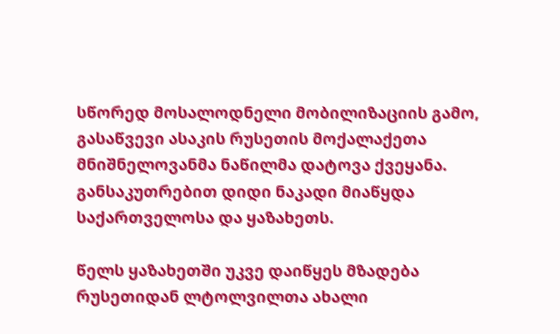სწორედ მოსალოდნელი მობილიზაციის გამო, გასაწვევი ასაკის რუსეთის მოქალაქეთა მნიშნელოვანმა ნაწილმა დატოვა ქვეყანა. განსაკუთრებით დიდი ნაკადი მიაწყდა საქართველოსა და ყაზახეთს.

წელს ყაზახეთში უკვე დაიწყეს მზადება რუსეთიდან ლტოლვილთა ახალი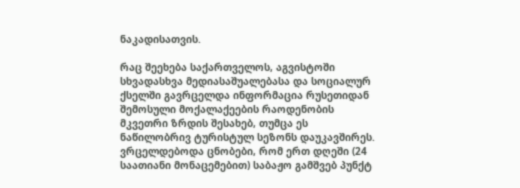ნაკადისათვის.

რაც შეეხება საქართველოს, აგვისტოში სხვადასხვა მედიასაშუალებასა და სოციალურ ქსელში გავრცელდა ინფორმაცია რუსეთიდან შემოსული მოქალაქეების რაოდენობის მკვეთრი ზრდის შესახებ, თუმცა ეს ნაწილობრივ ტურისტულ სეზონს დაუკავშირეს. ვრცელდებოდა ცნობები, რომ ერთ დღეში (24 საათიანი მონაცემებით) საბაჟო გამშვებ პუნქტ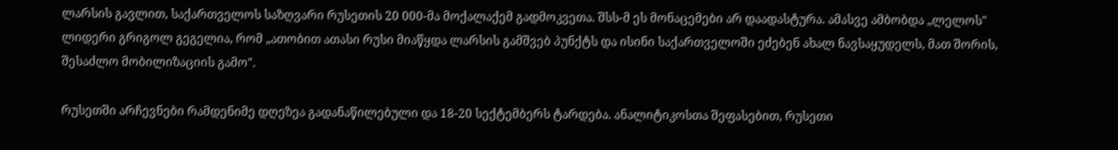ლარსის გავლით, საქართველოს საზღვარი რუსეთის 20 000-მა მოქალაქემ გადმოკვეთა. შსს-მ ეს მონაცემები არ დაადასტურა. ამასვე ამბობდა „ლელოს" ლიდერი გრიგოლ გეგელია, რომ „ათობით ათასი რუსი მიაწყდა ლარსის გამშვებ პუნქტს და ისინი საქართველოში ეძებენ ახალ ნავსაყუდელს, მათ შორის, შესაძლო მობილიზაციის გამო".

რუსეთში არჩევნები რამდენიმე დღეზეა გადანაწილებული და 18-20 სექტემბერს ტარდება. ანალიტიკოსთა შეფასებით, რუსეთი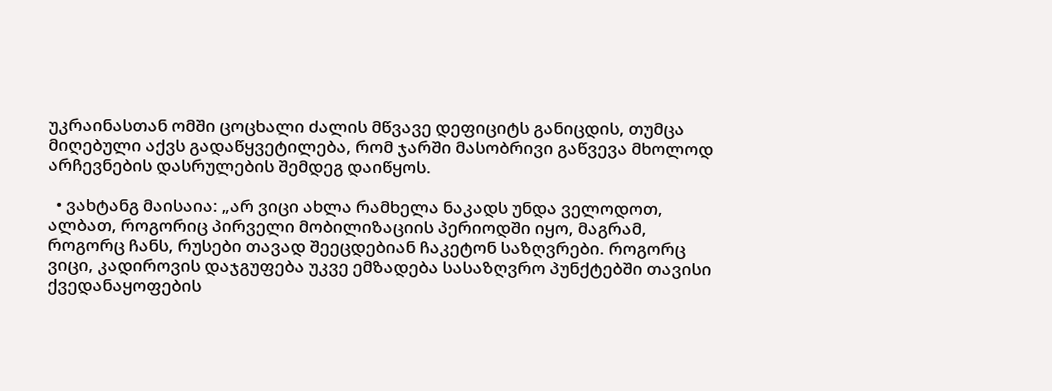უკრაინასთან ომში ცოცხალი ძალის მწვავე დეფიციტს განიცდის, თუმცა მიღებული აქვს გადაწყვეტილება, რომ ჯარში მასობრივი გაწვევა მხოლოდ არჩევნების დასრულების შემდეგ დაიწყოს.

  • ვახტანგ მაისაია: „არ ვიცი ახლა რამხელა ნაკადს უნდა ველოდოთ, ალბათ, როგორიც პირველი მობილიზაციის პერიოდში იყო, მაგრამ, როგორც ჩანს, რუსები თავად შეეცდებიან ჩაკეტონ საზღვრები. როგორც ვიცი, კადიროვის დაჯგუფება უკვე ემზადება სასაზღვრო პუნქტებში თავისი ქვედანაყოფების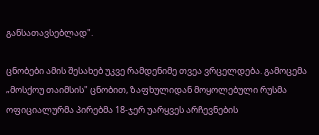განსათავსებლად".

ცნობები ამის შესახებ უკვე რამდენიმე თვეა ვრცელდება. გამოცემა „მოსქოუ თაიმსის" ცნობით, ზაფხულიდან მოყოლებული რუსმა ოფიციალურმა პირებმა 18-ჯერ უარყვეს არჩევნების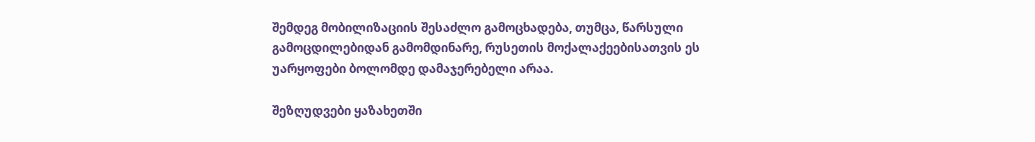შემდეგ მობილიზაციის შესაძლო გამოცხადება, თუმცა, წარსული გამოცდილებიდან გამომდინარე, რუსეთის მოქალაქეებისათვის ეს უარყოფები ბოლომდე დამაჯერებელი არაა.

შეზღუდვები ყაზახეთში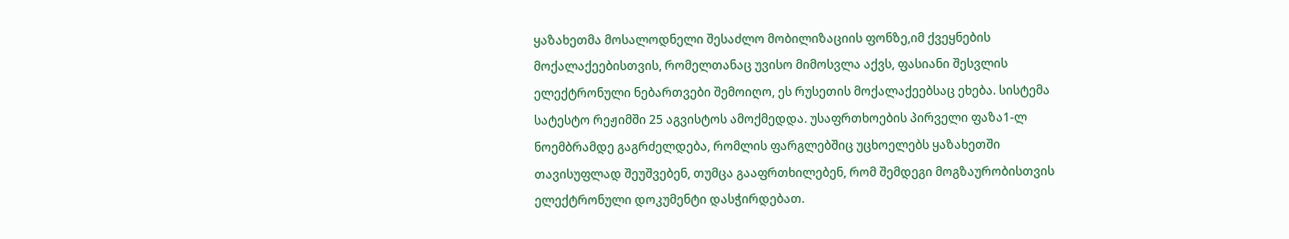ყაზახეთმა მოსალოდნელი შესაძლო მობილიზაციის ფონზე,იმ ქვეყნების მოქალაქეებისთვის, რომელთანაც უვისო მიმოსვლა აქვს, ფასიანი შესვლის ელექტრონული ნებართვები შემოიღო, ეს რუსეთის მოქალაქეებსაც ეხება. სისტემა სატესტო რეჟიმში 25 აგვისტოს ამოქმედდა. უსაფრთხოების პირველი ფაზა1-ლ ნოემბრამდე გაგრძელდება, რომლის ფარგლებშიც უცხოელებს ყაზახეთში თავისუფლად შეუშვებენ, თუმცა გააფრთხილებენ, რომ შემდეგი მოგზაურობისთვის ელექტრონული დოკუმენტი დასჭირდებათ.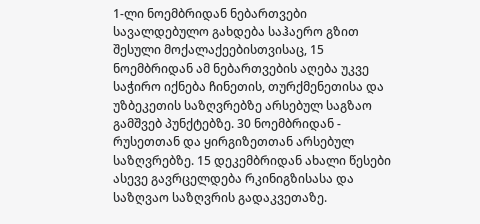1-ლი ნოემბრიდან ნებართვები სავალდებულო გახდება საჰაერო გზით შესული მოქალაქეებისთვისაც, 15 ნოემბრიდან ამ ნებართვების აღება უკვე საჭირო იქნება ჩინეთის, თურქმენეთისა და უზბეკეთის საზღვრებზე არსებულ საგზაო გამშვებ პუნქტებზე. 30 ნოემბრიდან - რუსეთთან და ყირგიზეთთან არსებულ საზღვრებზე. 15 დეკემბრიდან ახალი წესები ასევე გავრცელდება რკინიგზისასა და საზღვაო საზღვრის გადაკვეთაზე.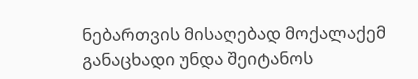ნებართვის მისაღებად მოქალაქემ განაცხადი უნდა შეიტანოს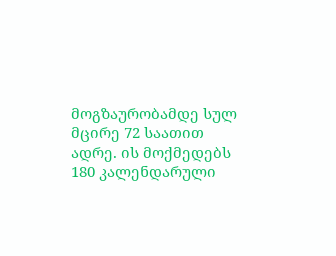მოგზაურობამდე სულ მცირე 72 საათით ადრე. ის მოქმედებს 180 კალენდარული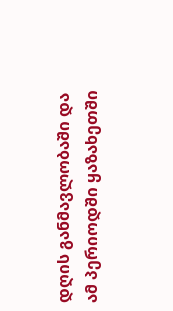დღის განმავლობაში და ამ პერიოდში ყაზახეთში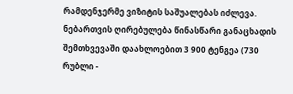რამდენჯერმე ვიზიტის საშუალებას იძლევა. ნებართვის ღირებულება წინასწარი განაცხადის შემთხვევაში დაახლოებით 3 900 ტენგეა (730 რუბლი -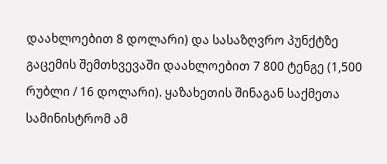დაახლოებით 8 დოლარი) და სასაზღვრო პუნქტზე გაცემის შემთხვევაში დაახლოებით 7 800 ტენგე (1,500 რუბლი / 16 დოლარი). ყაზახეთის შინაგან საქმეთა სამინისტრომ ამ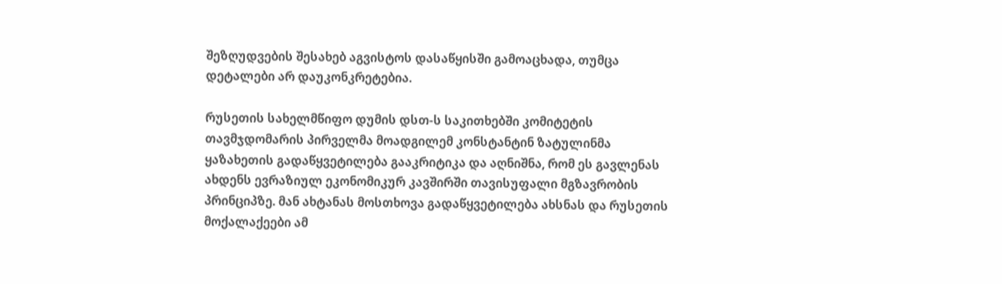შეზღუდვების შესახებ აგვისტოს დასაწყისში გამოაცხადა, თუმცა დეტალები არ დაუკონკრეტებია.

რუსეთის სახელმწიფო დუმის დსთ-ს საკითხებში კომიტეტის თავმჯდომარის პირველმა მოადგილემ კონსტანტინ ზატულინმა ყაზახეთის გადაწყვეტილება გააკრიტიკა და აღნიშნა, რომ ეს გავლენას ახდენს ევრაზიულ ეკონომიკურ კავშირში თავისუფალი მგზავრობის პრინციპზე. მან ახტანას მოსთხოვა გადაწყვეტილება ახსნას და რუსეთის მოქალაქეები ამ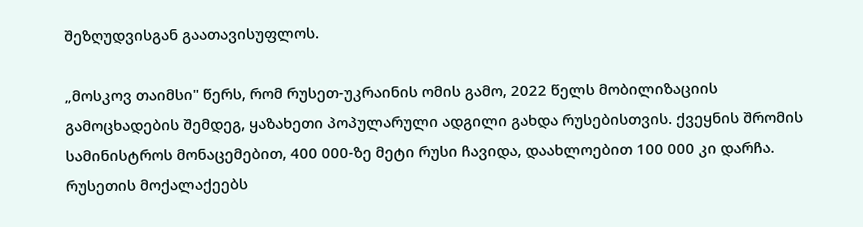შეზღუდვისგან გაათავისუფლოს.

„მოსკოვ თაიმსი" წერს, რომ რუსეთ-უკრაინის ომის გამო, 2022 წელს მობილიზაციის გამოცხადების შემდეგ, ყაზახეთი პოპულარული ადგილი გახდა რუსებისთვის. ქვეყნის შრომის სამინისტროს მონაცემებით, 400 000-ზე მეტი რუსი ჩავიდა, დაახლოებით 100 000 კი დარჩა. რუსეთის მოქალაქეებს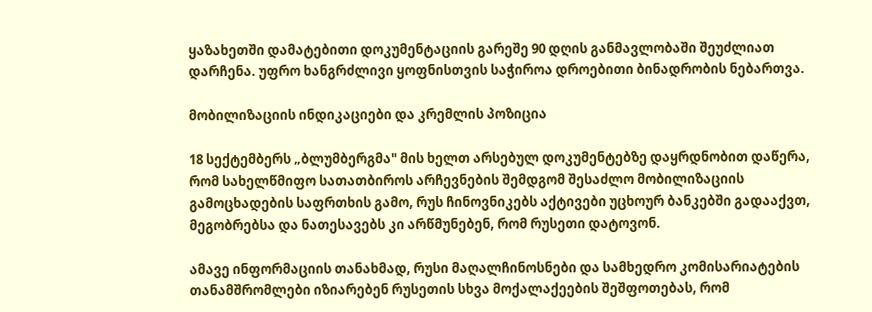ყაზახეთში დამატებითი დოკუმენტაციის გარეშე 90 დღის განმავლობაში შეუძლიათ დარჩენა. უფრო ხანგრძლივი ყოფნისთვის საჭიროა დროებითი ბინადრობის ნებართვა.

მობილიზაციის ინდიკაციები და კრემლის პოზიცია

18 სექტემბერს „ბლუმბერგმა" მის ხელთ არსებულ დოკუმენტებზე დაყრდნობით დაწერა, რომ სახელწმიფო სათათბიროს არჩევნების შემდგომ შესაძლო მობილიზაციის გამოცხადების საფრთხის გამო, რუს ჩინოვნიკებს აქტივები უცხოურ ბანკებში გადააქვთ, მეგობრებსა და ნათესავებს კი არწმუნებენ, რომ რუსეთი დატოვონ.

ამავე ინფორმაციის თანახმად, რუსი მაღალჩინოსნები და სამხედრო კომისარიატების თანამშრომლები იზიარებენ რუსეთის სხვა მოქალაქეების შეშფოთებას, რომ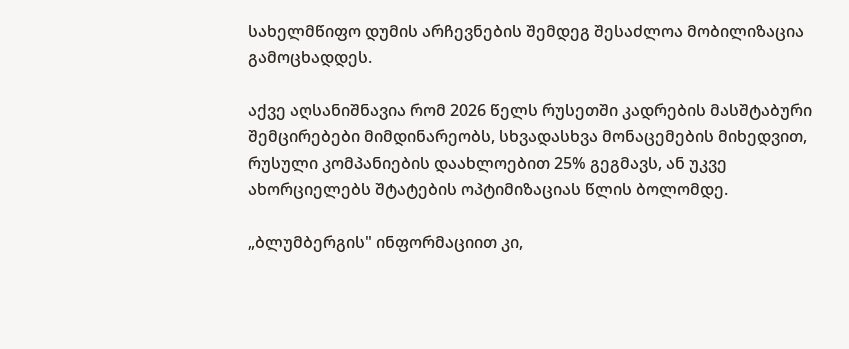სახელმწიფო დუმის არჩევნების შემდეგ შესაძლოა მობილიზაცია გამოცხადდეს.

აქვე აღსანიშნავია რომ 2026 წელს რუსეთში კადრების მასშტაბური შემცირებები მიმდინარეობს, სხვადასხვა მონაცემების მიხედვით, რუსული კომპანიების დაახლოებით 25% გეგმავს, ან უკვე ახორციელებს შტატების ოპტიმიზაციას წლის ბოლომდე.

„ბლუმბერგის" ინფორმაციით კი,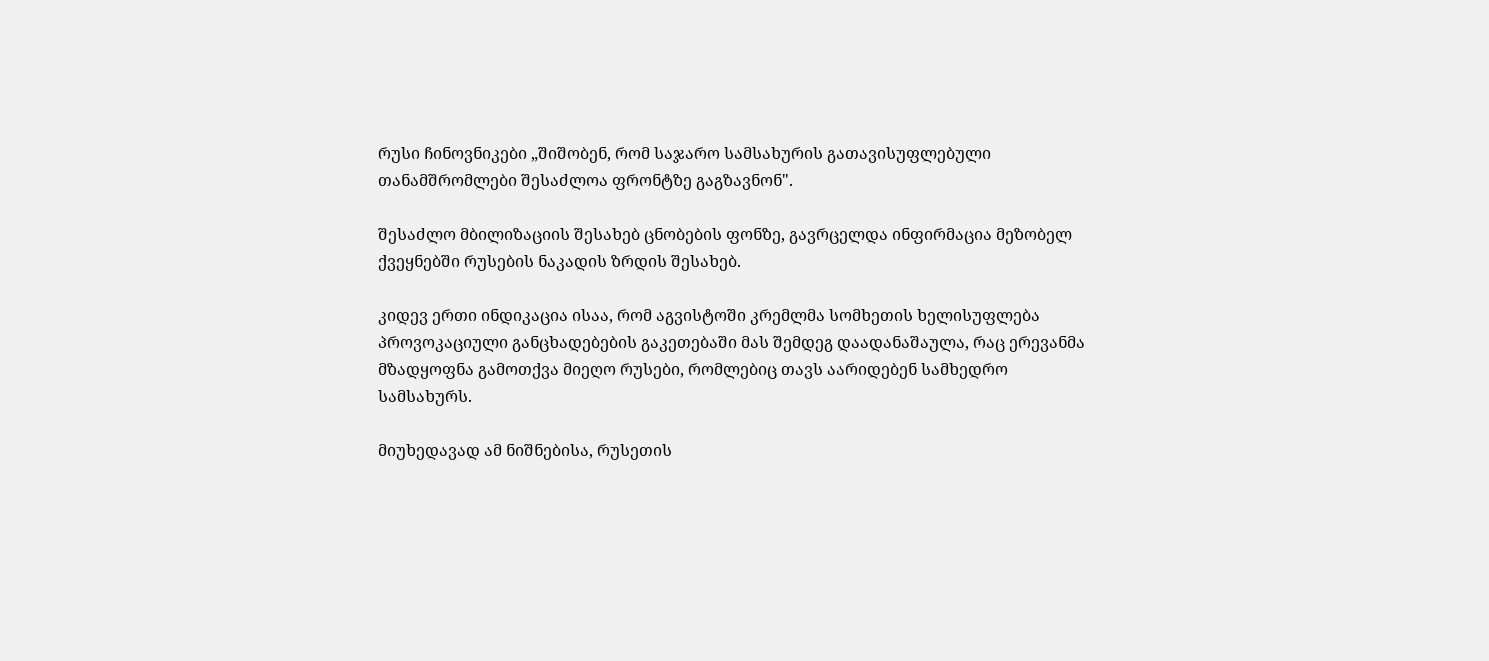რუსი ჩინოვნიკები „შიშობენ, რომ საჯარო სამსახურის გათავისუფლებული თანამშრომლები შესაძლოა ფრონტზე გაგზავნონ".

შესაძლო მბილიზაციის შესახებ ცნობების ფონზე, გავრცელდა ინფირმაცია მეზობელ ქვეყნებში რუსების ნაკადის ზრდის შესახებ.

კიდევ ერთი ინდიკაცია ისაა, რომ აგვისტოში კრემლმა სომხეთის ხელისუფლება პროვოკაციული განცხადებების გაკეთებაში მას შემდეგ დაადანაშაულა, რაც ერევანმა მზადყოფნა გამოთქვა მიეღო რუსები, რომლებიც თავს აარიდებენ სამხედრო სამსახურს.

მიუხედავად ამ ნიშნებისა, რუსეთის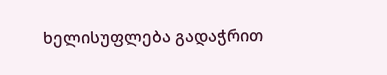ხელისუფლება გადაჭრით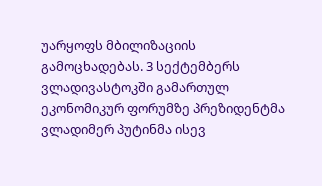უარყოფს მბილიზაციის გამოცხადებას. 3 სექტემბერს ვლადივასტოკში გამართულ ეკონომიკურ ფორუმზე პრეზიდენტმა ვლადიმერ პუტინმა ისევ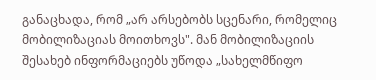განაცხადა, რომ „არ არსებობს სცენარი, რომელიც მობილიზაციას მოითხოვს". მან მობილიზაციის შესახებ ინფორმაციებს უწოდა „სახელმწიფო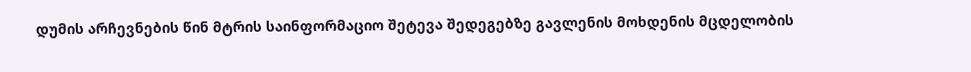დუმის არჩევნების წინ მტრის საინფორმაციო შეტევა შედეგებზე გავლენის მოხდენის მცდელობის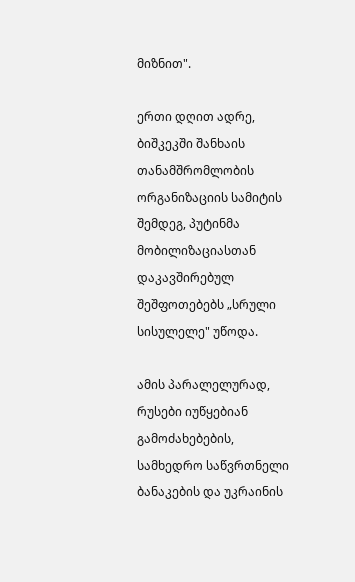მიზნით".

ერთი დღით ადრე, ბიშკეკში შანხაის თანამშრომლობის ორგანიზაციის სამიტის შემდეგ, პუტინმა მობილიზაციასთან დაკავშირებულ შეშფოთებებს „სრული სისულელე" უწოდა.

ამის პარალელურად, რუსები იუწყებიან გამოძახებების, სამხედრო საწვრთნელი ბანაკების და უკრაინის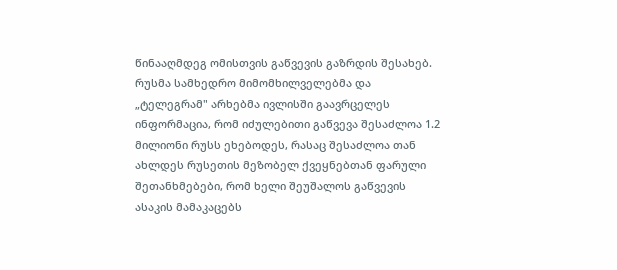წინააღმდეგ ომისთვის გაწვევის გაზრდის შესახებ. რუსმა სამხედრო მიმომხილველებმა და „ტელეგრამ" არხებმა ივლისში გაავრცელეს ინფორმაცია, რომ იძულებითი გაწვევა შესაძლოა 1.2 მილიონი რუსს ეხებოდეს, რასაც შესაძლოა თან ახლდეს რუსეთის მეზობელ ქვეყნებთან ფარული შეთანხმებები, რომ ხელი შეუშალოს გაწვევის ასაკის მამაკაცებს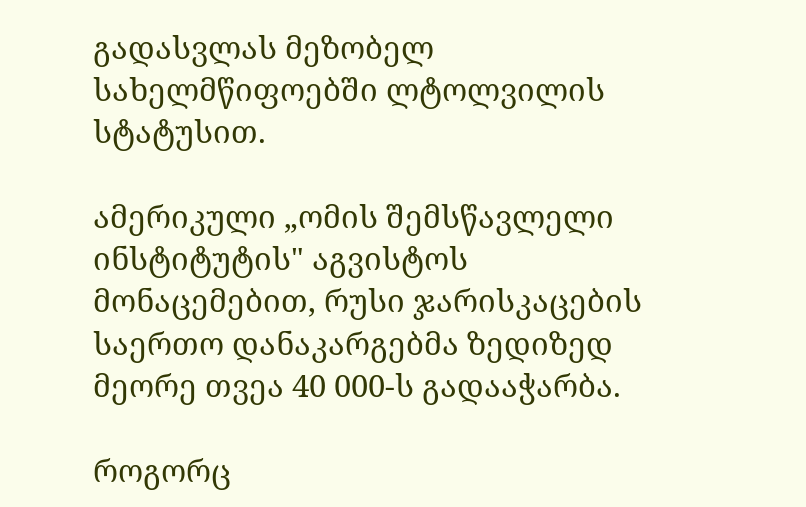გადასვლას მეზობელ სახელმწიფოებში ლტოლვილის სტატუსით.

ამერიკული „ომის შემსწავლელი ინსტიტუტის" აგვისტოს მონაცემებით, რუსი ჯარისკაცების საერთო დანაკარგებმა ზედიზედ მეორე თვეა 40 000-ს გადააჭარბა.

როგორც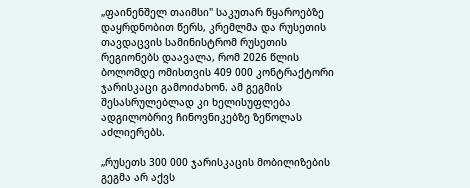„ფაინენშელ თაიმსი" საკუთარ წყაროებზე დაყრდნობით წერს, კრემლმა და რუსეთის თავდაცვის სამინისტრომ რუსეთის რეგიონებს დაავალა, რომ 2026 წლის ბოლომდე ომისთვის 409 000 კონტრაქტორი ჯარისკაცი გამოიძახონ. ამ გეგმის შესასრულებლად კი ხელისუფლება ადგილობრივ ჩინოვნიკებზე ზეწოლას აძლიერებს.

„რუსეთს 300 000 ჯარისკაცის მობილიზების გეგმა არ აქვს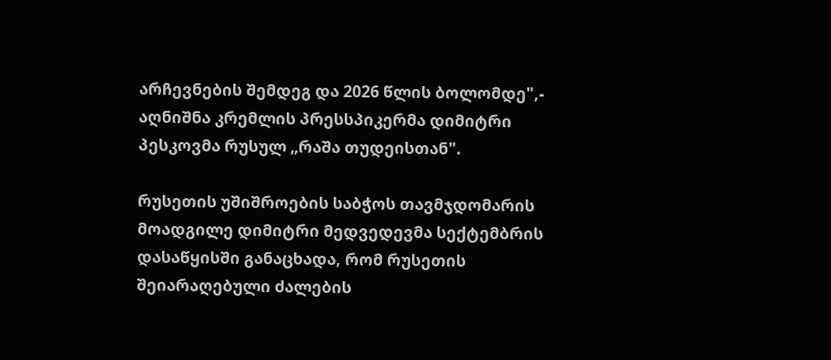არჩევნების შემდეგ და 2026 წლის ბოლომდე",- აღნიშნა კრემლის პრესსპიკერმა დიმიტრი პესკოვმა რუსულ „რაშა თუდეისთან".

რუსეთის უშიშროების საბჭოს თავმჯდომარის მოადგილე დიმიტრი მედვედევმა სექტემბრის დასაწყისში განაცხადა, რომ რუსეთის შეიარაღებული ძალების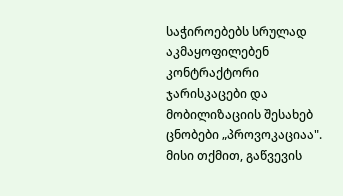საჭიროებებს სრულად აკმაყოფილებენ კონტრაქტორი ჯარისკაცები და მობილიზაციის შესახებ ცნობები „პროვოკაციაა". მისი თქმით, გაწვევის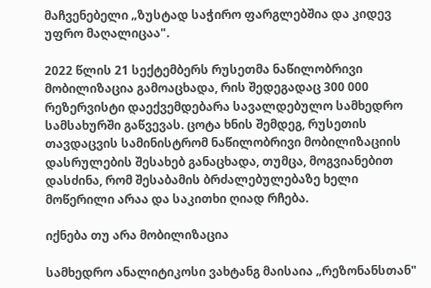მაჩვენებელი „ზუსტად საჭირო ფარგლებშია და კიდევ უფრო მაღალიცაა".

2022 წლის 21 სექტემბერს რუსეთმა ნაწილობრივი მობილიზაცია გამოაცხადა, რის შედეგადაც 300 000 რეზერვისტი დაექვემდებარა სავალდებულო სამხედრო სამსახურში გაწვევას. ცოტა ხნის შემდეგ, რუსეთის თავდაცვის სამინისტრომ ნაწილობრივი მობილიზაციის დასრულების შესახებ განაცხადა, თუმცა, მოგვიანებით დასძინა, რომ შესაბამის ბრძალებულებაზე ხელი მოწერილი არაა და საკითხი ღიად რჩება.

იქნება თუ არა მობილიზაცია

სამხედრო ანალიტიკოსი ვახტანგ მაისაია „რეზონანსთან"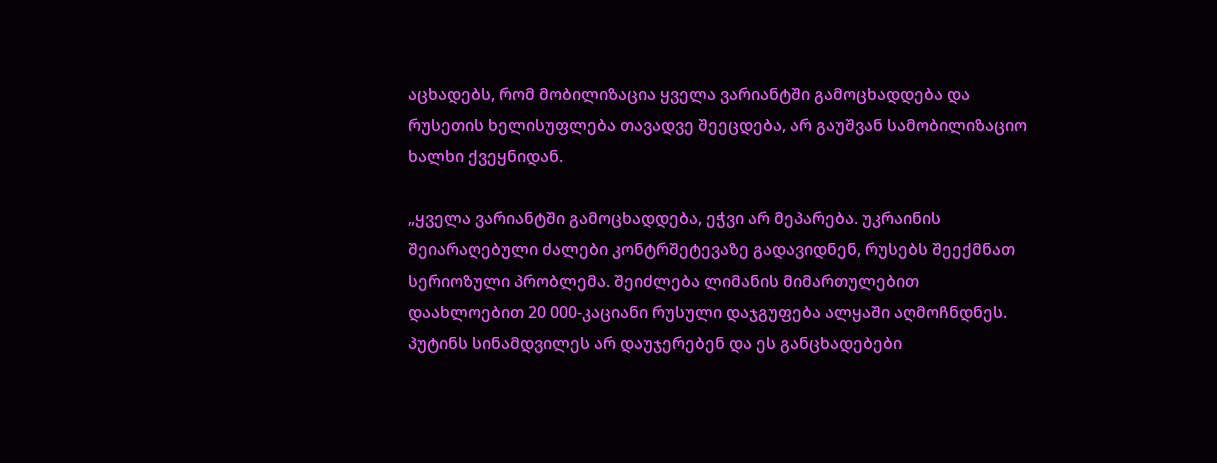აცხადებს, რომ მობილიზაცია ყველა ვარიანტში გამოცხადდება და რუსეთის ხელისუფლება თავადვე შეეცდება, არ გაუშვან სამობილიზაციო ხალხი ქვეყნიდან.

„ყველა ვარიანტში გამოცხადდება, ეჭვი არ მეპარება. უკრაინის შეიარაღებული ძალები კონტრშეტევაზე გადავიდნენ, რუსებს შეექმნათ სერიოზული პრობლემა. შეიძლება ლიმანის მიმართულებით დაახლოებით 20 000-კაციანი რუსული დაჯგუფება ალყაში აღმოჩნდნეს. პუტინს სინამდვილეს არ დაუჯერებენ და ეს განცხადებები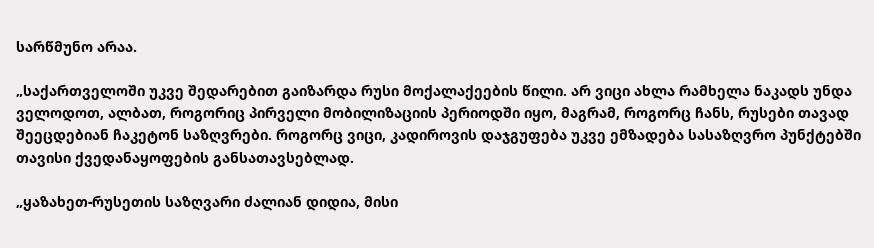სარწმუნო არაა.

„საქართველოში უკვე შედარებით გაიზარდა რუსი მოქალაქეების წილი. არ ვიცი ახლა რამხელა ნაკადს უნდა ველოდოთ, ალბათ, როგორიც პირველი მობილიზაციის პერიოდში იყო, მაგრამ, როგორც ჩანს, რუსები თავად შეეცდებიან ჩაკეტონ საზღვრები. როგორც ვიცი, კადიროვის დაჯგუფება უკვე ემზადება სასაზღვრო პუნქტებში თავისი ქვედანაყოფების განსათავსებლად.

„ყაზახეთ-რუსეთის საზღვარი ძალიან დიდია, მისი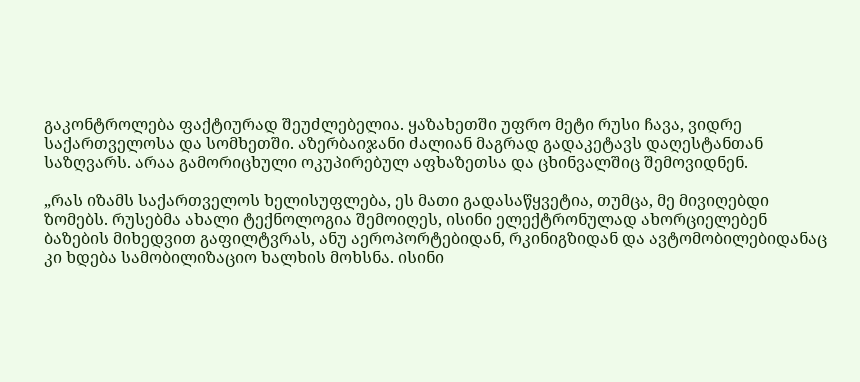გაკონტროლება ფაქტიურად შეუძლებელია. ყაზახეთში უფრო მეტი რუსი ჩავა, ვიდრე საქართველოსა და სომხეთში. აზერბაიჯანი ძალიან მაგრად გადაკეტავს დაღესტანთან საზღვარს. არაა გამორიცხული ოკუპირებულ აფხაზეთსა და ცხინვალშიც შემოვიდნენ.

„რას იზამს საქართველოს ხელისუფლება, ეს მათი გადასაწყვეტია, თუმცა, მე მივიღებდი ზომებს. რუსებმა ახალი ტექნოლოგია შემოიღეს, ისინი ელექტრონულად ახორციელებენ ბაზების მიხედვით გაფილტვრას, ანუ აეროპორტებიდან, რკინიგზიდან და ავტომობილებიდანაც კი ხდება სამობილიზაციო ხალხის მოხსნა. ისინი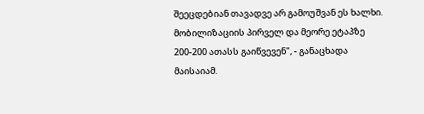შეეცდებიან თავადვე არ გამოუშვან ეს ხალხი. მობილიზაციის პირველ და მეორე ეტაპზე 200-200 ათასს გაიწვევენ", - განაცხადა მაისაიამ.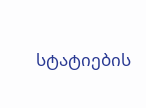სტატიების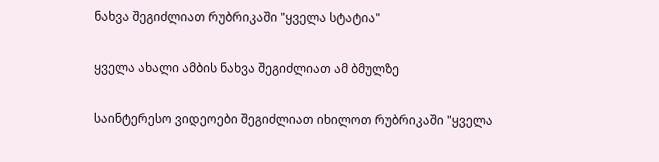ნახვა შეგიძლიათ რუბრიკაში "ყველა სტატია"

ყველა ახალი ამბის ნახვა შეგიძლიათ ამ ბმულზე

საინტერესო ვიდეოები შეგიძლიათ იხილოთ რუბრიკაში "ყველა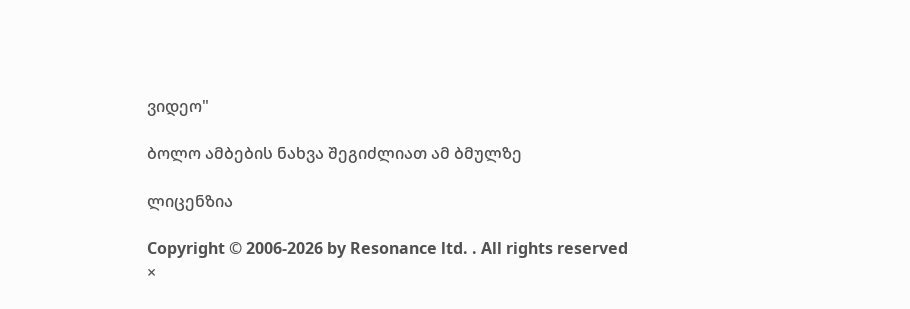ვიდეო"

ბოლო ამბების ნახვა შეგიძლიათ ამ ბმულზე

ლიცენზია

Copyright © 2006-2026 by Resonance ltd. . All rights reserved
×